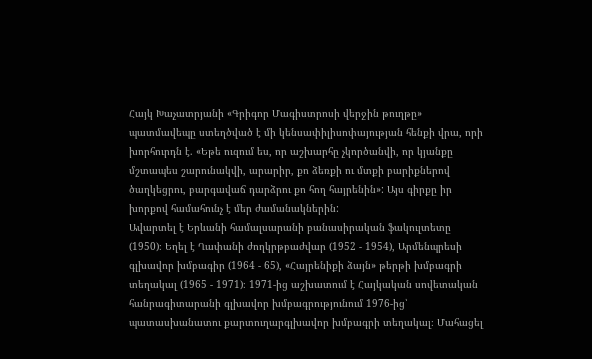Հայկ Խաչատրյանի «Գրիգոր Մագիստրոսի վերջին թուղթը» պատմավեպը ստեղծված է մի կենսափիլիսոփայության հենքի վրա, որի խորհուրդն է. «Եթե ուզում ես, որ աշխարհը չկործանվի, որ կյանքը մշտապես շարունակվի, արարիր, քո ձեռքի ու մտքի բարիքներով ծաղկեցրու, բարգավաճ դարձրու քո հող հայրենին»: Այս գիրքը իր խորքով համահունչ է մեր ժամանակներին:
Ավարտել է Երևանի համալսարանի բանասիրական ֆակուլտետը (1950)։ Եղել է Ղափանի ժողկրթբաժվար (1952 - 1954), Արմենպրեսի գլխավոր խմբագիր (1964 - 65), «Հայրենիքի ձայն» թերթի խմբագրի տեղակալ (1965 - 1971)։ 1971-ից աշխատում է Հայկական սովետական հանրագիտարանի գլխավոր խմբագրությունում 1976-ից՝ պատասխանատու քարտուղարգլխավոր խմբագրի տեղակալ։ Մահացել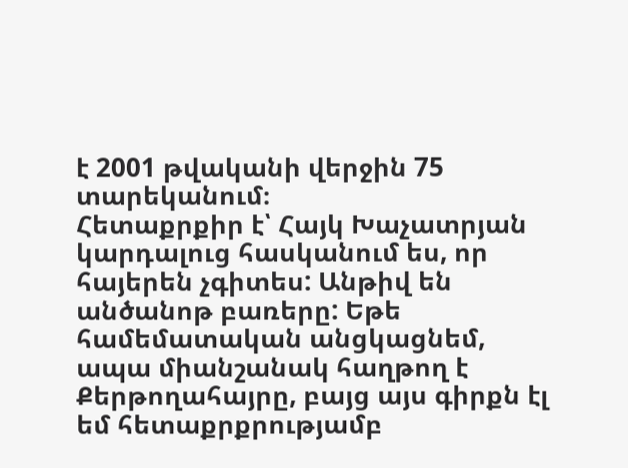է 2001 թվականի վերջին 75 տարեկանում։
Հետաքրքիր է՝ Հայկ Խաչատրյան կարդալուց հասկանում ես, որ հայերեն չգիտես: Անթիվ են անծանոթ բառերը: Եթե համեմատական անցկացնեմ, ապա միանշանակ հաղթող է Քերթողահայրը, բայց այս գիրքն էլ եմ հետաքրքրությամբ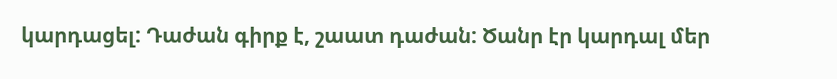կարդացել: Դաժան գիրք է, շաատ դաժան: Ծանր էր կարդալ մեր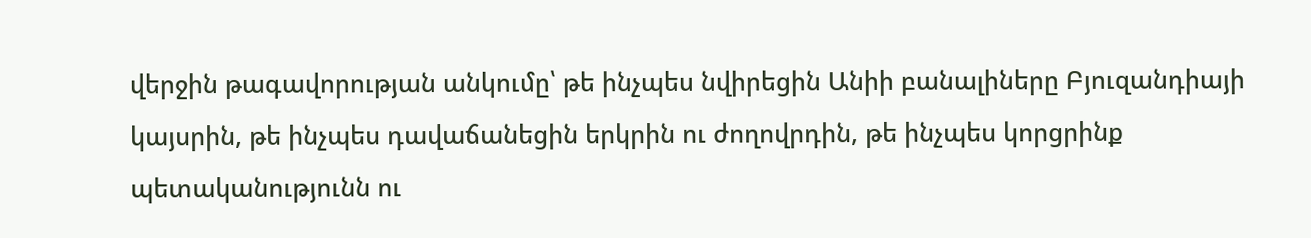վերջին թագավորության անկումը՝ թե ինչպես նվիրեցին Անիի բանալիները Բյուզանդիայի կայսրին, թե ինչպես դավաճանեցին երկրին ու ժողովրդին, թե ինչպես կորցրինք պետականությունն ու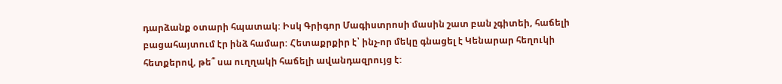դարձանք օտարի հպատակ: Իսկ Գրիգոր Մագիստրոսի մասին շատ բան չգիտեի, հաճելի բացահայտում էր ինձ համար: Հետաքրքիր է՝ ինչ-որ մեկը գնացել է Կենարար հեղուկի հետքերով, թե՞ սա ուղղակի հաճելի ավանդազրույց է: